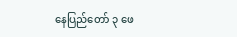နေပြည်တော် ၃ ဖေ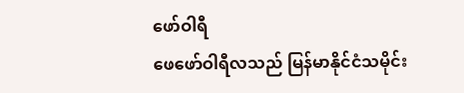ဖော်ဝါရီ
ဖေဖော်ဝါရီလသည် မြန်မာနိုင်ငံသမိုင်း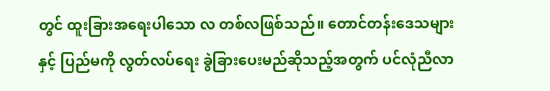တွင် ထူးခြားအရေးပါသော လ တစ်လဖြစ်သည်။ တောင်တန်းဒေသများနှင့် ပြည်မကို လွတ်လပ်ရေး ခွဲခြားပေးမည်ဆိုသည့်အတွက် ပင်လုံညီလာ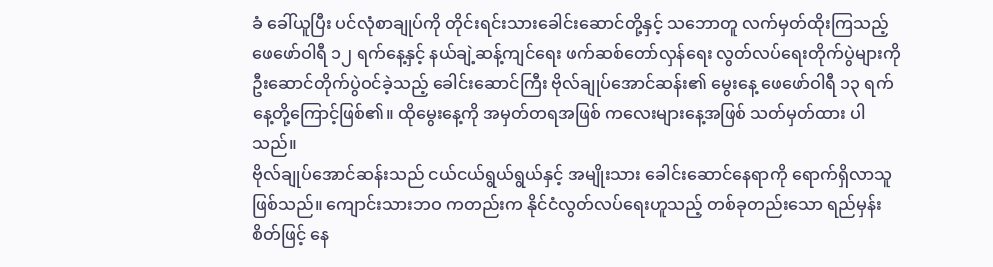ခံ ခေါ်ယူပြီး ပင်လုံစာချုပ်ကို တိုင်းရင်းသားခေါင်းဆောင်တို့နှင့် သဘောတူ လက်မှတ်ထိုးကြသည့် ဖေဖော်ဝါရီ ၁၂ ရက်နေ့နှင့် နယ်ချဲ့ဆန့်ကျင်ရေး ဖက်ဆစ်တော်လှန်ရေး လွတ်လပ်ရေးတိုက်ပွဲများကို ဦးဆောင်တိုက်ပွဲဝင်ခဲ့သည့် ခေါင်းဆောင်ကြီး ဗိုလ်ချုပ်အောင်ဆန်း၏ မွေးနေ့ ဖေဖော်ဝါရီ ၁၃ ရက်နေ့တို့ကြောင့်ဖြစ်၏။ ထိုမွေးနေ့ကို အမှတ်တရအဖြစ် ကလေးများနေ့အဖြစ် သတ်မှတ်ထား ပါသည်။
ဗိုလ်ချုပ်အောင်ဆန်းသည် ငယ်ငယ်ရွယ်ရွယ်နှင့် အမျိုးသား ခေါင်းဆောင်နေရာကို ရောက်ရှိလာသူဖြစ်သည်။ ကျောင်းသားဘဝ ကတည်းက နိုင်ငံလွတ်လပ်ရေးဟူသည့် တစ်ခုတည်းသော ရည်မှန်းစိတ်ဖြင့် နေ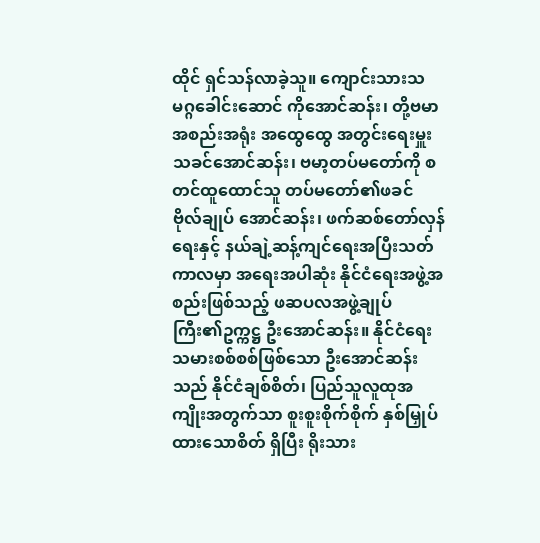ထိုင် ရှင်သန်လာခဲ့သူ။ ကျောင်းသားသမဂ္ဂခေါင်းဆောင် ကိုအောင်ဆန်း၊ တို့ဗမာအစည်းအရုံး အထွေထွေ အတွင်းရေးမှူး သခင်အောင်ဆန်း၊ ဗမာ့တပ်မတော်ကို စတင်ထူထောင်သူ တပ်မတော်၏ဖခင် ဗိုလ်ချုပ် အောင်ဆန်း၊ ဖက်ဆစ်တော်လှန်ရေးနှင့် နယ်ချဲ့ဆန့်ကျင်ရေးအပြီးသတ် ကာလမှာ အရေးအပါဆုံး နိုင်ငံရေးအဖွဲ့အစည်းဖြစ်သည့် ဖဆပလအဖွဲ့ချုပ် ကြီး၏ဥက္ကဋ္ဌ ဦးအောင်ဆန်း။ နိုင်ငံရေးသမားစစ်စစ်ဖြစ်သော ဦးအောင်ဆန်းသည် နိုင်ငံချစ်စိတ်၊ ပြည်သူလူထုအကျိုးအတွက်သာ စူးစူးစိုက်စိုက် နှစ်မြှုပ်ထားသောစိတ် ရှိပြီး ရိုးသား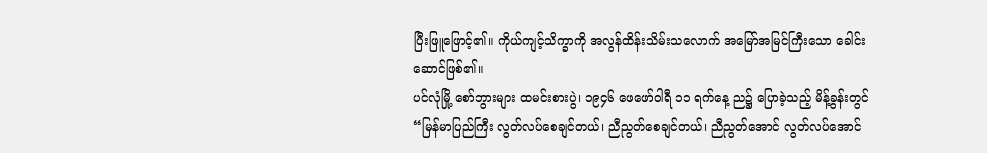ပြီးဖြူဖြောင့်၏။ ကိုယ်ကျင့်သိက္ခာကို အလွန်ထိန်းသိမ်းသလောက် အမြော်အမြင်ကြီးသော ခေါင်းဆောင်ဖြစ်၏။
ပင်လုံမြို့ စော်ဘွားများ ထမင်းစားပွဲ၊ ၁၉၄၆ ဖေဖော်ဝါရီ ၁၁ ရက်နေ့ ည၌ ပြောခဲ့သည့် မိန့်ခွန်းတွင် “မြန်မာပြည်ကြီး လွတ်လပ်စေချင်တယ်၊ ညီညွတ်စေချင်တယ်၊ ညီညွတ်အောင် လွတ်လပ်အောင်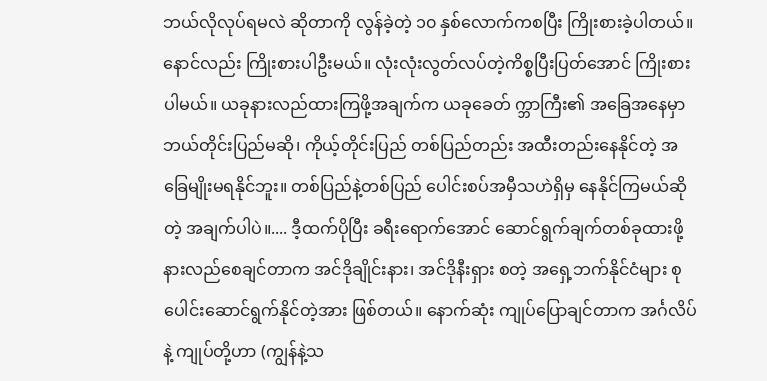ဘယ်လိုလုပ်ရမလဲ ဆိုတာကို လွန်ခဲ့တဲ့ ၁၀ နှစ်လောက်ကစပြီး ကြိုးစားခဲ့ပါတယ်။ နောင်လည်း ကြိုးစားပါဦးမယ်။ လုံးလုံးလွတ်လပ်တဲ့ကိစ္စပြီးပြတ်အောင် ကြိုးစားပါမယ်။ ယခုနားလည်ထားကြဖို့အချက်က ယခုခေတ် က္ဘာကြီး၏ အခြေအနေမှာ ဘယ်တိုင်းပြည်မဆို၊ ကိုယ့်တိုင်းပြည် တစ်ပြည်တည်း အထီးတည်းနေနိုင်တဲ့ အခြေမျိုးမရနိုင်ဘူး။ တစ်ပြည်နဲ့တစ်ပြည် ပေါင်းစပ်အမှီသဟဲရှိမှ နေနိုင်ကြမယ်ဆိုတဲ့ အချက်ပါပဲ။.... ဒီ့ထက်ပိုပြီး ခရီးရောက်အောင် ဆောင်ရွက်ချက်တစ်ခုထားဖို့ နားလည်စေချင်တာက အင်ဒိုချိုင်းနား၊ အင်ဒိုနီးရှား စတဲ့ အရှေ့ဘက်နိုင်ငံများ စုပေါင်းဆောင်ရွက်နိုင်တဲ့အား ဖြစ်တယ်။ နောက်ဆုံး ကျုပ်ပြောချင်တာက အင်္ဂလိပ်နဲ့ ကျုပ်တို့ဟာ (ကျွန်နဲ့သ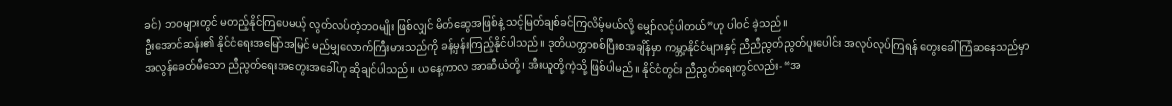ခင်) ဘဝများတွင် မတည့်နိုင်ကြပေမယ့် လွတ်လပ်တဲ့ဘဝမျိုး ဖြစ်လျှင် မိတ်ဆွေအဖြစ်နဲ့ သင့်မြတ်ချစ်ခင်ကြလိမ့်မယ်လို့ မျှော်လင့်ပါတယ်”ဟု ပါဝင် ခဲ့သည်။
ဦးအောင်ဆန်း၏ နိုင်ငံရေးအမြော်အမြင် မည်မျှလောက်ကြီးမားသည်ကို ခန့်မှန်းကြည့်နိုင်ပါသည်။ ဒုတိယက္ဘာစစ်ပြီးစအချိန်မှာ ကမ္ဘာ့နိုင်ငံများနှင့် ညီညီညွတ်ညွတ်ပူးပေါင်း အလုပ်လုပ်ကြရန် တွေးခေါ် ကြံဆနေသည်မှာ အလွန်ခေတ်မီသော ညီညွတ်ရေးအတွေးအခေါ်ဟု ဆိုချင်ပါသည်။ ယနေ့ကာလ အာဆီယံတို့၊ အီးယူတို့ကဲ့သို့ ဖြစ်ပါမည်။ နိုင်ငံတွင်း ညီညွတ်ရေးတွင်လည်း- “အ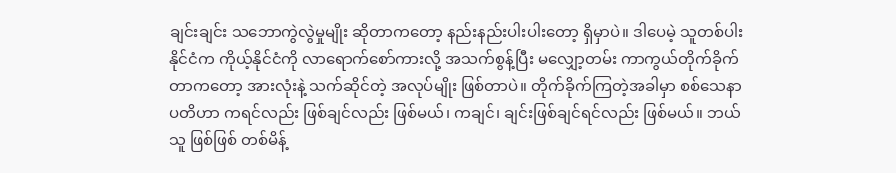ချင်းချင်း သဘောကွဲလွဲမှုမျိုး ဆိုတာကတော့ နည်းနည်းပါးပါးတော့ ရှိမှာပဲ။ ဒါပေမဲ့ သူတစ်ပါးနိုင်ငံက ကိုယ့်နိုင်ငံကို လာရောက်စော်ကားလို့ အသက်စွန့်ပြီး မလျှော့တမ်း ကာကွယ်တိုက်ခိုက်တာကတော့ အားလုံးနဲ့ သက်ဆိုင်တဲ့ အလုပ်မျိုး ဖြစ်တာပဲ။ တိုက်ခိုက်ကြတဲ့အခါမှာ စစ်သေနာပတိဟာ ကရင်လည်း ဖြစ်ချင်လည်း ဖြစ်မယ်၊ ကချင်၊ ချင်းဖြစ်ချင်ရင်လည်း ဖြစ်မယ်။ ဘယ်သူ ဖြစ်ဖြစ် တစ်မိန့်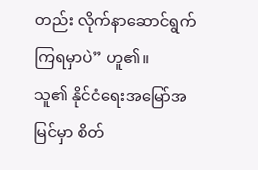တည်း လိုက်နာဆောင်ရွက်ကြရမှာပဲ” ဟူ၏။
သူ၏ နိုင်ငံရေးအမြော်အမြင်မှာ စိတ်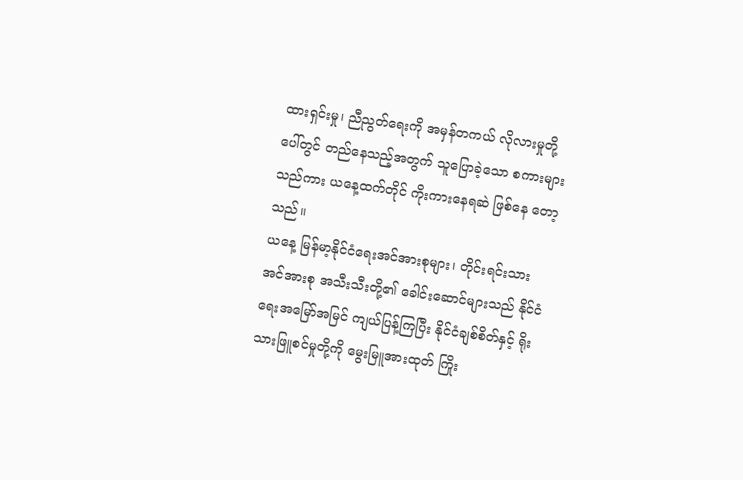ထားရှင်းမှု၊ ညီညွတ်ရေးကို အမှန်တကယ် လိုလားမှုတို့ပေါ်တွင် တည်နေသည့်အတွက် သူပြောခဲ့သော စကားများသည်ကား ယနေ့ထက်တိုင် ကိုးကားနေရဆဲ ဖြစ်နေ တော့သည်။
ယနေ့ မြန်မာ့နိုင်ငံရေးအင်အားစုများ၊ တိုင်းရင်းသားအင်အားစု အသီးသီးတို့၏ ခေါင်းဆောင်များသည် နိုင်ငံရေးအမြော်အမြင် ကျယ်ပြန့်ကြပြီး နိုင်ငံချစ်စိတ်နှင့် ရိုးသားဖြူစင်မှုတို့ကို မွေးမြူအားထုတ် ကြိုး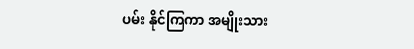ပမ်း နိုင်ကြကာ အမျိုးသား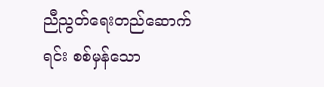ညီညွတ်ရေးတည်ဆောက်ရင်း စစ်မှန်သော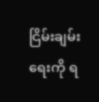ငြိမ်းချမ်းရေးကို ရ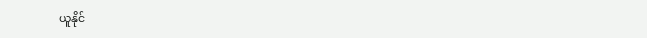ယူနိုင်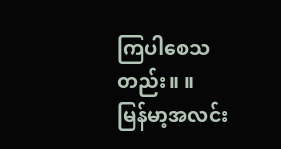ကြပါစေသတည်း။ ။
မြန်မာ့အလင်း